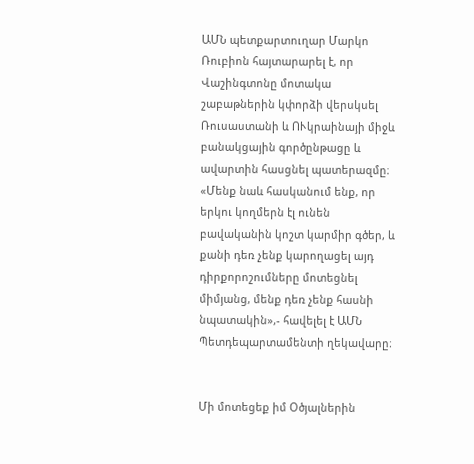ԱՄՆ պետքարտուղար Մարկո Ռուբիոն հայտարարել է, որ Վաշինգտոնը մոտակա շաբաթներին կփորձի վերսկսել Ռուսաստանի և ՈՒկրաինայի միջև բանակցային գործընթացը և ավարտին հասցնել պատերազմը։ «Մենք նաև հասկանում ենք, որ երկու կողմերն էլ ունեն բավականին կոշտ կարմիր գծեր, և քանի դեռ չենք կարողացել այդ դիրքորոշումները մոտեցնել միմյանց, մենք դեռ չենք հասնի նպատակին»,- հավելել է ԱՄՆ Պետդեպարտամենտի ղեկավարը։


Մի մոտեցեք իմ Օծյալներին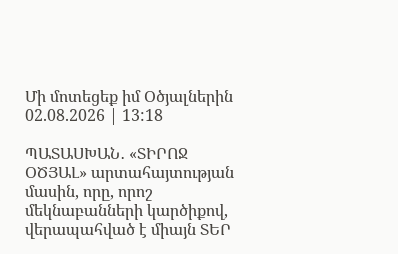Մի մոտեցեք իմ Օծյալներին
02.08.2026 | 13:18

ՊԱՏԱՍԽԱՆ․ «ՏԻՐՈՋ ՕԾՅԱԼ» արտահայտության մասին, որը, որոշ մեկնաբանների կարծիքով, վերապահված է միայն ՏԵՐ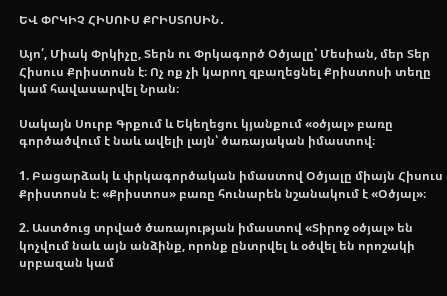ԵՎ ՓՐԿԻՉ ՀԻՍՈՒՍ ՔՐԻՍՏՈՍԻՆ․

Այո՛, Միակ Փրկիչը, Տերն ու Փրկագործ Օծյալը՝ Մեսիան, մեր Տեր Հիսուս Քրիստոսն է։ Ոչ ոք չի կարող զբաղեցնել Քրիստոսի տեղը կամ հավասարվել Նրան։

Սակայն Սուրբ Գրքում և Եկեղեցու կյանքում «օծյալ» բառը գործածվում է նաև ավելի լայն՝ ծառայական իմաստով։

1. Բացարձակ և փրկագործական իմաստով Օծյալը միայն Հիսուս Քրիստոսն է։ «Քրիստոս» բառը հունարեն նշանակում է «Օծյալ»։

2. Աստծուց տրված ծառայության իմաստով «Տիրոջ օծյալ» են կոչվում նաև այն անձինք, որոնք ընտրվել և օծվել են որոշակի սրբազան կամ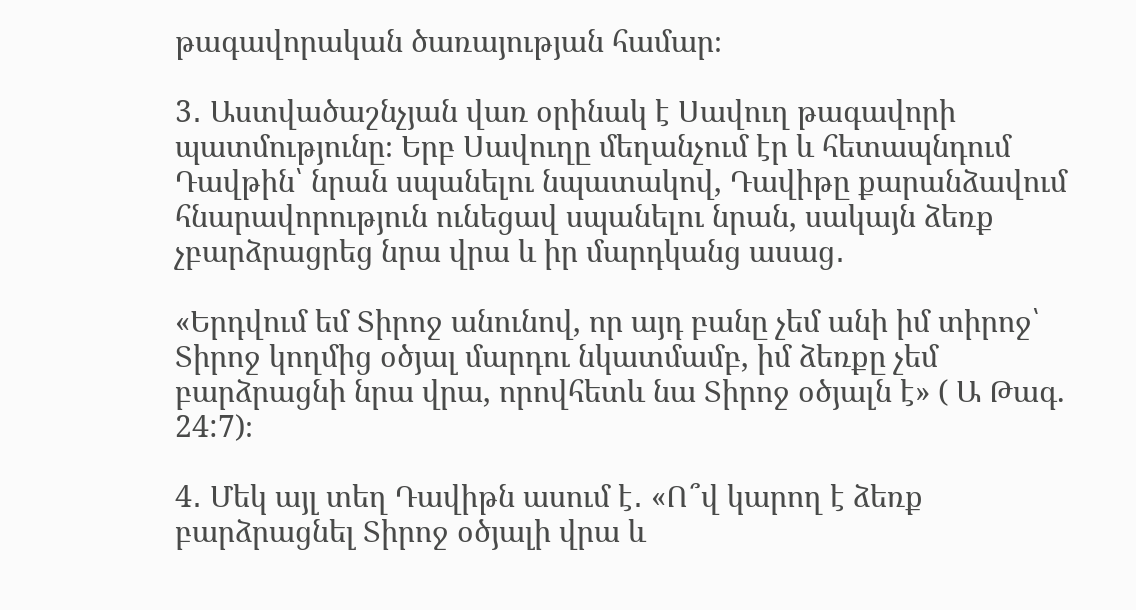թագավորական ծառայության համար։

3․ Աստվածաշնչյան վառ օրինակ է Սավուղ թագավորի պատմությունը։ Երբ Սավուղը մեղանչում էր և հետապնդում Դավթին՝ նրան սպանելու նպատակով, Դավիթը քարանձավում հնարավորություն ունեցավ սպանելու նրան, սակայն ձեռք չբարձրացրեց նրա վրա և իր մարդկանց ասաց․

«Երդվում եմ Տիրոջ անունով, որ այդ բանը չեմ անի իմ տիրոջ՝ Տիրոջ կողմից օծյալ մարդու նկատմամբ, իմ ձեռքը չեմ բարձրացնի նրա վրա, որովհետև նա Տիրոջ օծյալն է» ( Ա Թագ. 24:7)։

4․ Մեկ այլ տեղ Դավիթն ասում է․ «Ո՞վ կարող է ձեռք բարձրացնել Տիրոջ օծյալի վրա և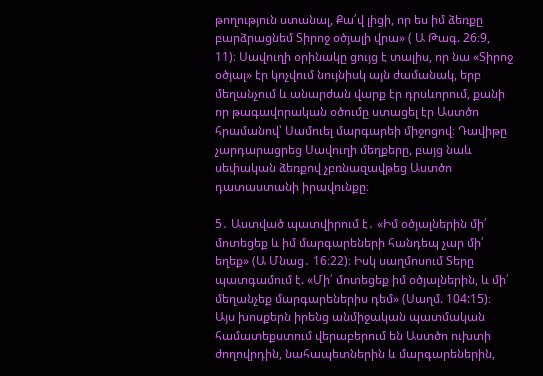թողություն ստանալ, Քա՛վ լիցի, որ ես իմ ձեռքը բարձրացնեմ Տիրոջ օծյալի վրա» ( Ա Թագ. 26։9, 11)։ Սավուղի օրինակը ցույց է տալիս, որ նա «Տիրոջ օծյալ» էր կոչվում նույնիսկ այն ժամանակ, երբ մեղանչում և անարժան վարք էր դրսևորում, քանի որ թագավորական օծումը ստացել էր Աստծո հրամանով՝ Սամուել մարգարեի միջոցով։ Դավիթը չարդարացրեց Սավուղի մեղքերը, բայց նաև սեփական ձեռքով չբռնազավթեց Աստծո դատաստանի իրավունքը։

5․ Աստված պատվիրում է․ «Իմ օծյալներին մի՛ մոտեցեք և իմ մարգարեների հանդեպ չար մի՛ եղեք» (Ա Մնաց․ 16։22)։ Իսկ սաղմոսում Տերը պատգամում է. «Մի՛ մոտեցեք իմ օծյալներին, և մի՛ մեղանչեք մարգարեներիս դեմ» (Սաղմ. 104:15)։ Այս խոսքերն իրենց անմիջական պատմական համատեքստում վերաբերում են Աստծո ուխտի ժողովրդին, նահապետներին և մարգարեներին,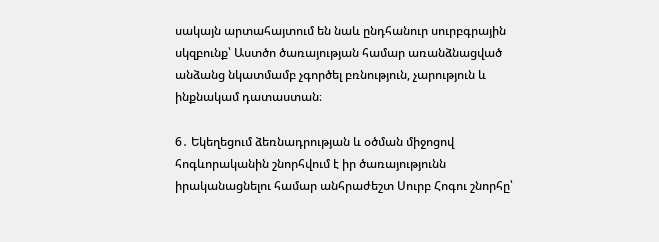սակայն արտահայտում են նաև ընդհանուր սուրբգրային սկզբունք՝ Աստծո ծառայության համար առանձնացված անձանց նկատմամբ չգործել բռնություն, չարություն և ինքնակամ դատաստան։

6․ Եկեղեցում ձեռնադրության և օծման միջոցով հոգևորականին շնորհվում է իր ծառայությունն իրականացնելու համար անհրաժեշտ Սուրբ Հոգու շնորհը՝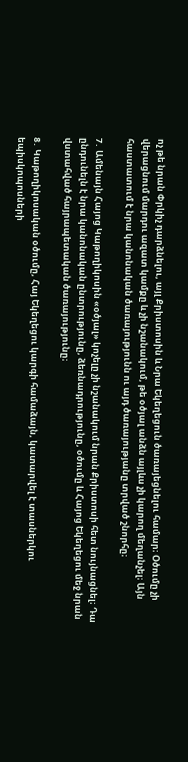ոչ թե նրան Փրկիչ դարձնելու, այլ Քրիստոսին և Նրա Եկեղեցուն ծառայեցնելու համար։ Օծումը չի վերացնում մարդու ազատ կամքը և չի նշանակում, թե օծյալ անձն այլևս չի կարող մեղանչել։ Այն հաստատում է նրա կանոնական ծառայությունն ու այդ ծառայությանը տրված շնորհը։

7․ Ամենայն Հայոց Կաթողիկոսին «օծյալ» կոչելը չի նշանակում նրան Քրիստոսի հետ նույնացնել։ Դա ընդունելն է նրա կանոնական ընտրությունը, ձեռնադրությունը, օծումը և Հայոց Եկեղեցու մեջ նրան վստահված հայրապետական ծառայությունը։

8․ Կաթողիկոսական օծումը, Հայ Եկեղեցու կարգի համաձայն, կատարվել է տասներկու եպիսկոպոսների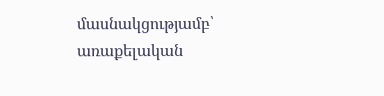մասնակցությամբ՝ առաքելական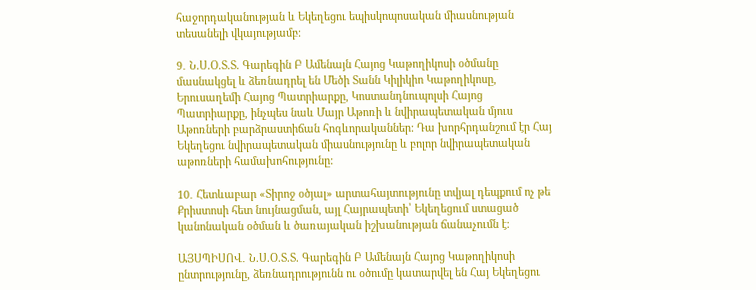հաջորդականության և Եկեղեցու եպիսկոպոսական միասնության տեսանելի վկայությամբ։

9․ Ն.Ս.Օ.Տ.Տ. Գարեգին Բ Ամենայն Հայոց Կաթողիկոսի օծմանը մասնակցել և ձեռնադրել են Մեծի Տանն Կիլիկիո Կաթողիկոսը, Երուսաղեմի Հայոց Պատրիարքը, Կոստանդնուպոլսի Հայոց Պատրիարքը, ինչպես նաև Մայր Աթոռի և նվիրապետական մյուս Աթոռների բարձրաստիճան հոգևորականներ: Դա խորհրդանշում էր Հայ Եկեղեցու նվիրապետական միասնությունը և բոլոր նվիրապետական աթոռների համախոհությունը:

10․ Հետևաբար «Տիրոջ օծյալ» արտահայտությունը տվյալ դեպքում ոչ թե Քրիստոսի հետ նույնացման, այլ Հայրապետի՝ Եկեղեցում ստացած կանոնական օծման և ծառայական իշխանության ճանաչումն է։

ԱՅՍՊԻՍՈՎ․ Ն.Ս.Օ.Տ.Տ. Գարեգին Բ Ամենայն Հայոց Կաթողիկոսի ընտրությունը, ձեռնադրությունն ու օծումը կատարվել են Հայ Եկեղեցու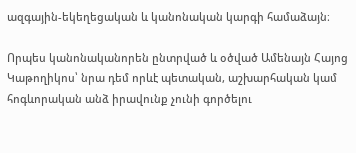ազգային-եկեղեցական և կանոնական կարգի համաձայն։

Որպես կանոնականորեն ընտրված և օծված Ամենայն Հայոց Կաթողիկոս՝ նրա դեմ որևէ պետական, աշխարհական կամ հոգևորական անձ իրավունք չունի գործելու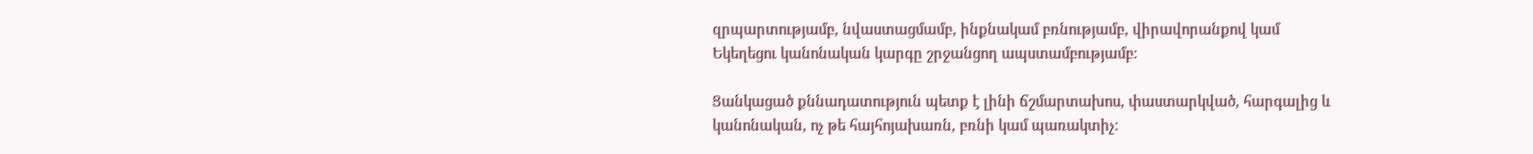զրպարտությամբ, նվաստացմամբ, ինքնակամ բռնությամբ, վիրավորանքով կամ Եկեղեցու կանոնական կարգը շրջանցող ապստամբությամբ։

Ցանկացած քննադատություն պետք է լինի ճշմարտախոս, փաստարկված, հարգալից և կանոնական, ոչ թե հայհոյախառն, բռնի կամ պառակտիչ։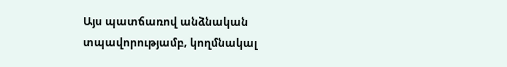Այս պատճառով անձնական տպավորությամբ, կողմնակալ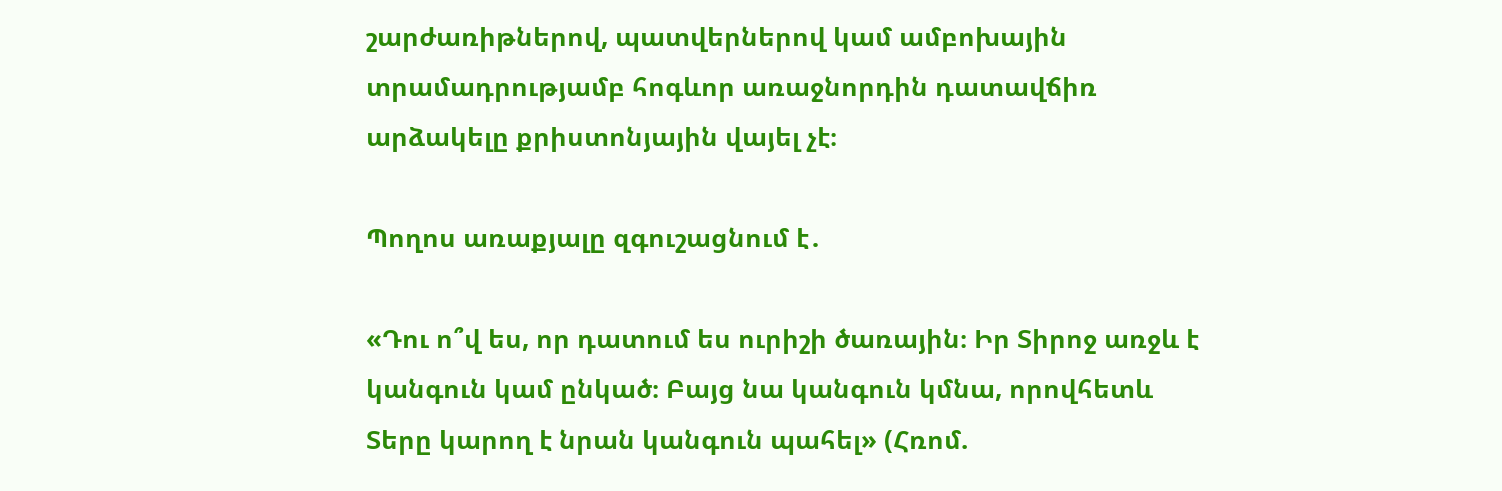շարժառիթներով, պատվերներով կամ ամբոխային տրամադրությամբ հոգևոր առաջնորդին դատավճիռ արձակելը քրիստոնյային վայել չէ։

Պողոս առաքյալը զգուշացնում է․

«Դու ո՞վ ես, որ դատում ես ուրիշի ծառային։ Իր Տիրոջ առջև է կանգուն կամ ընկած։ Բայց նա կանգուն կմնա, որովհետև Տերը կարող է նրան կանգուն պահել» (Հռոմ.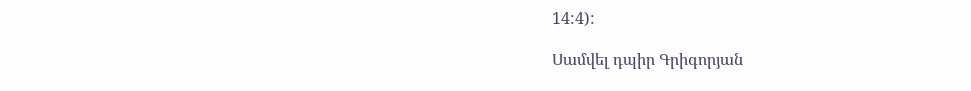14:4):

Սամվել դպիր Գրիգորյան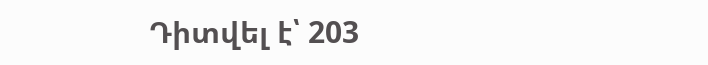Դիտվել է՝ 203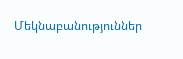Մեկնաբանություններ